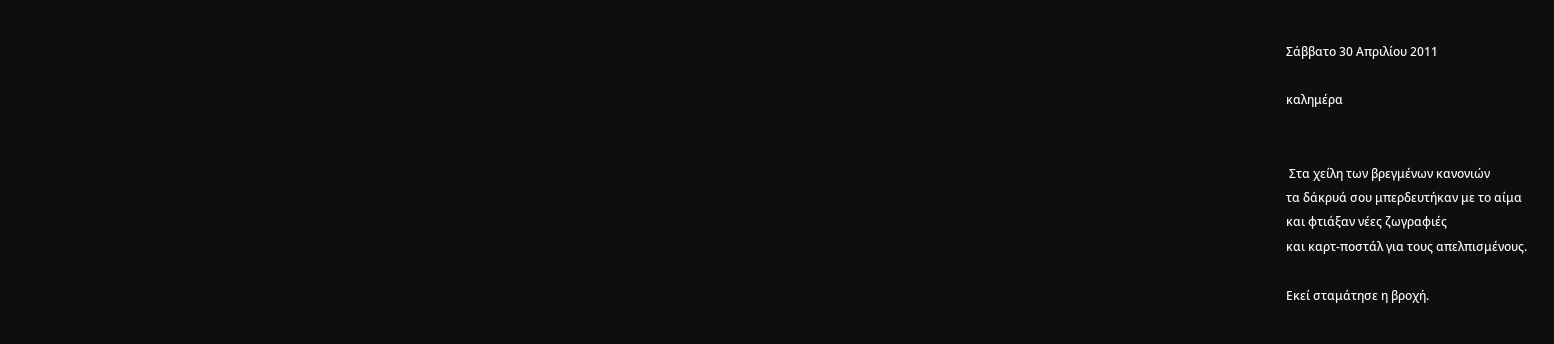Σάββατο 30 Απριλίου 2011

καλημέρα


 Στα χείλη των βρεγμένων κανονιών
τα δάκρυά σου μπερδευτήκαν με το αίμα
και φτιάξαν νέες ζωγραφιές
και καρτ-ποστάλ για τους απελπισμένους.

Εκεί σταμάτησε η βροχή.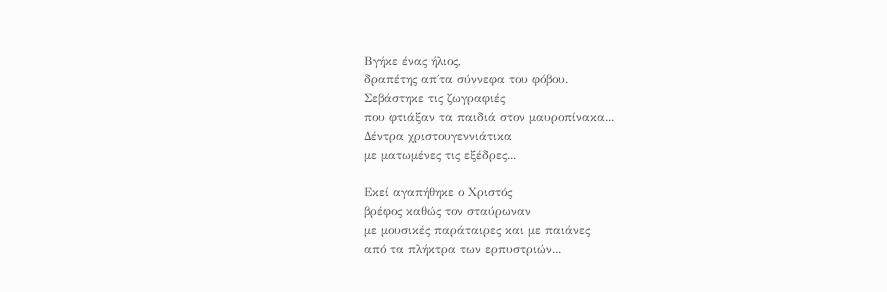Βγήκε ένας ήλιος,
δραπέτης απ΄τα σύννεφα του φόβου.
Σεβάστηκε τις ζωγραφιές
που φτιάξαν τα παιδιά στον μαυροπίνακα...
Δέντρα χριστουγεννιάτικα
με ματωμένες τις εξέδρες...

Εκεί αγαπήθηκε ο Χριστός
βρέφος καθώς τον σταύρωναν
με μουσικές παράταιρες και με παιάνες
από τα πλήκτρα των ερπυστριών...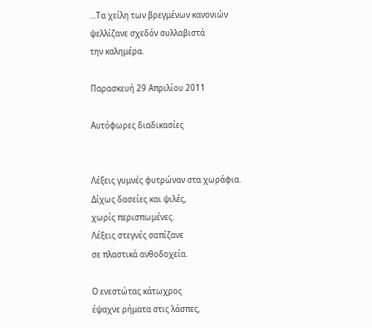...Τα χείλη των βρεγμένων κανονιών
ψελλίζανε σχεδόν συλλαβιστά
την καλημέρα.

Παρασκευή 29 Απριλίου 2011

Αυτόφωρες διαδικασίες


Λέξεις γυμνές φυτρώναν στα χωράφια.
Δίχως δασείες και ψιλές,
χωρίς περισπωμένες.
Λέξεις στεγνές σαπίζανε
σε πλαστικά ανθοδοχεία.

Ο ενεστώτας κάτωχρος
έψαχνε ρήματα στις λάσπες,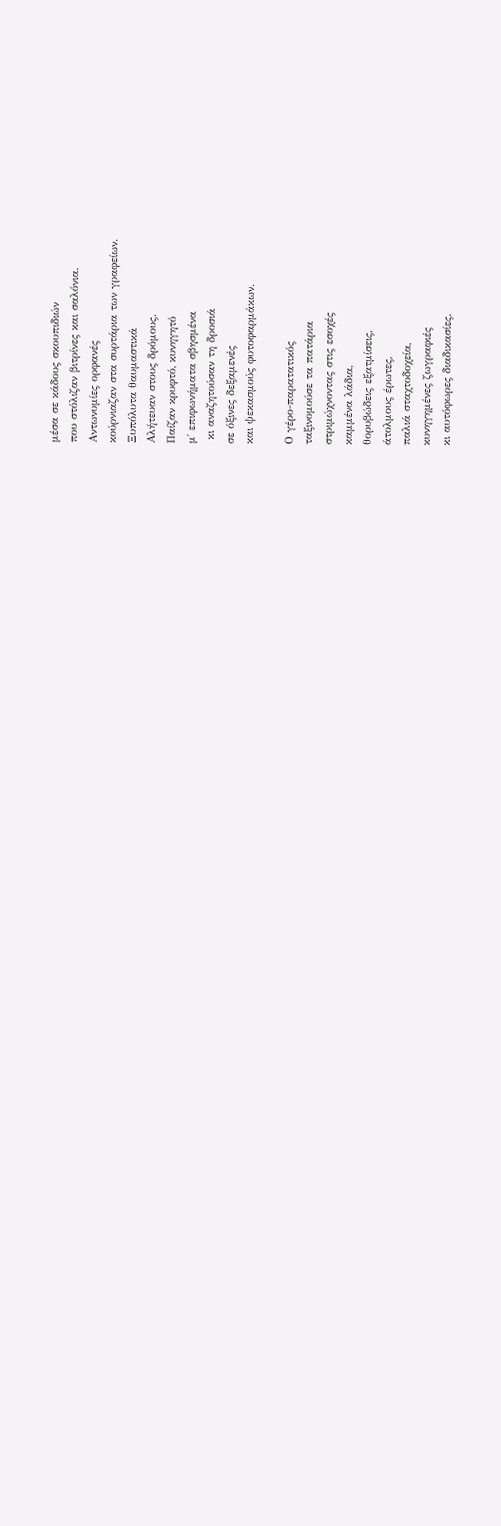μέσα σε κάδους σκουπιδιών
που στόλιζαν βιτρίνες και σαλόνια.
Αντωνυμίες ορφανές
κούρνιαζαν στα συρτάρια των γραφείων.
Ξυπόλυτα θαυμαστικά
Αλήτευαν στους δρόμους.
Παίζαν κρυφτό, κυνηγητό
μ΄ επιφωνήματα σβησμένα
 κι αναζητούσαν τη δροσιά
σε όξινες δεξαμενές
και ψεκασμούς φυτοφαρμάκων.

Ο γέρο-παρατατικός
ταξινομούσε τα πατάρια
στριμώχνοντας στις εσοχές
καμμένα λάδια,
θορυβώδεις εξατμίσεις,
άτολμους έρωτες,
παλιά σταχτοδοχεία,
κυνηγημένες ζωγραφιές
κι αυτόφωρες διαδικασίες.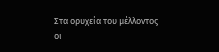Στα ορυχεία του μέλλοντος
οι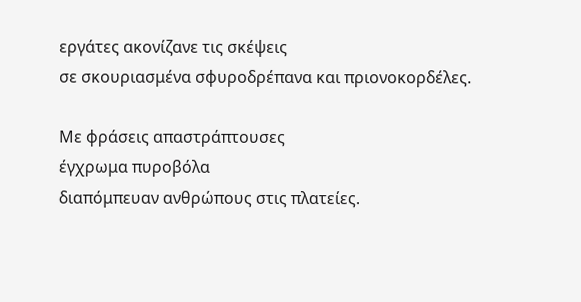εργάτες ακονίζανε τις σκέψεις
σε σκουριασμένα σφυροδρέπανα και πριονοκορδέλες.

Με φράσεις απαστράπτουσες
έγχρωμα πυροβόλα
διαπόμπευαν ανθρώπους στις πλατείες.